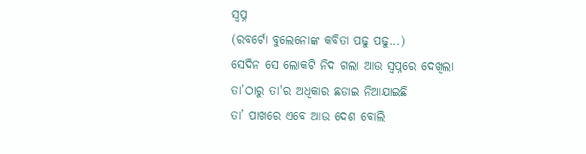ସ୍ୱପ୍ନ
(ରବର୍ଟୋ ବୁଲେନୋଙ୍କ କବିତା ପଢୁ ପଢୁ...)
ସେଦିନ ସେ ଲୋକଟି ନିଦ ଗଲା ଆଉ ସ୍ୱପ୍ନରେ ଦେଖିଲା
ତା’ଠାରୁ ତା'ର ଅଧିକାର ଛଡାଇ ନିଆଯାଇଛି
ତା’ ପାଖରେ ଏବେ ଆଉ ଦେଶ ବୋଲି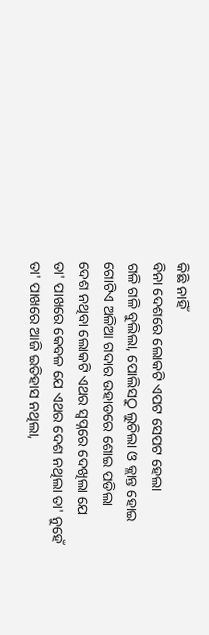କିଛି ନାହିଁ
ବିନା ଦେଶରେ ଲୋକଟି ଏପଟ ସେପଟ ହେଲା
ଗଳି ଗଳି ବୁଲିଲା, ପୋଲିସଠୁ ଲୁଚିଲା ଓ କ୍ଲାନ୍ତ ହୋଇ
ଗୋଟିଏ ଅଳିଆ ଗଦାର ଉହାଡରେ ଶୋଇ ପଡିଲା
ଦେଶ ନଥିବା ଲୋକଟି ଏଥର ସ୍ୱପ୍ନରେ ଦେଖିଲା ଯେ
ତା' ପାଖରେ କେବଳ ଯେ ଏଥର ଦେଶ ନଥିଲା ତା' ନୁହେଁ
ତା' ପାଖରେ ଆଜି ଇତିହାସ ନଥିଲା,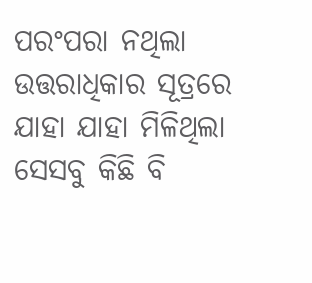ପରଂପରା ନଥିଲା
ଉତ୍ତରାଧିକାର ସୂତ୍ରରେ ଯାହା ଯାହା ମିଳିଥିଲା
ସେସବୁ କିଛି ବି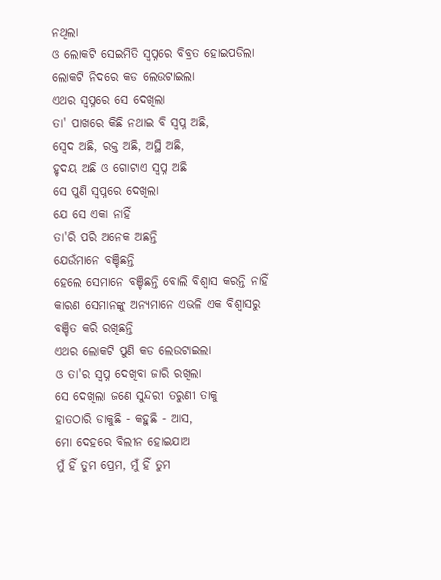ନଥିଲା
ଓ ଲୋକଟି ସେଇମିତି ସ୍ୱପ୍ନରେ ବିବ୍ରତ ହୋଇପଡିଲା
ଲୋକଟି ନିଦରେ କଡ ଲେଉଟାଇଲା
ଏଥର ସ୍ୱପ୍ନରେ ସେ ଦେଖିଲା
ତା' ପାଖରେ କିଛି ନଥାଇ ବି ସ୍ୱପ୍ନ ଅଛି,
ସ୍ୱେଦ ଅଛି, ରକ୍ତ ଅଛି, ଅସ୍ଥି ଅଛି,
ହୃଦୟ ଅଛି ଓ ଗୋଟାଏ ସ୍ୱପ୍ନ ଅଛି
ସେ ପୁଣି ସ୍ୱପ୍ନରେ ଦେଖିଲା
ଯେ ସେ ଏକା ନାହିଁ
ତା'ରି ପରି ଅନେକ ଅଛନ୍ତି
ଯେଉଁମାନେ ବଞ୍ଚିଛନ୍ତି
ହେଲେ ସେମାନେ ବଞ୍ଚିଛନ୍ତି ବୋଲି ବିଶ୍ୱାସ କରନ୍ତି ନାହିଁ
କାରଣ ସେମାନଙ୍କୁ ଅନ୍ୟମାନେ ଏଭଳି ଏକ ବିଶ୍ୱାସରୁ
ବଞ୍ଚିତ କରି ରଖିଛନ୍ତି
ଏଥର ଲୋକଟି ପୁଣି କଡ ଲେଉଟାଇଲା
ଓ ତା'ର ସ୍ୱପ୍ନ ଦେଖିବା ଜାରି ରଖିଲା
ସେ ଦେଖିଲା ଜଣେ ସୁନ୍ଦରୀ ତରୁଣୀ ତାକୁ
ହାତଠାରି ଡାକୁଛି - କହୁଛି - ଆସ,
ମୋ ଦେହରେ ବିଲୀନ ହୋଇଯାଅ
ମୁଁ ହିଁ ତୁମ ପ୍ରେମ, ମୁଁ ହିଁ ତୁମ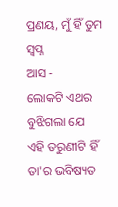ପ୍ରଣୟ, ମୁଁ ହିଁ ତୁମ ସ୍ୱପ୍ନ
ଆସ -
ଲୋକଟି ଏଥର ବୁଝିଗଲା ଯେ
ଏହି ତରୁଣୀଟି ହିଁ ତା'ର ଭବିଷ୍ୟତ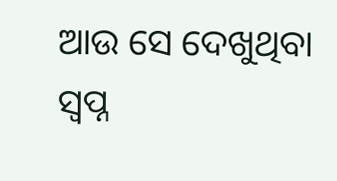ଆଉ ସେ ଦେଖୁଥିବା ସ୍ୱପ୍ନ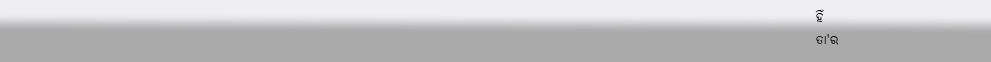ହିଁ
ତା'ର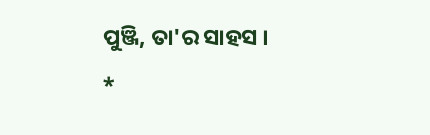ପୁଞ୍ଜି, ତା'ର ସାହସ ।
*